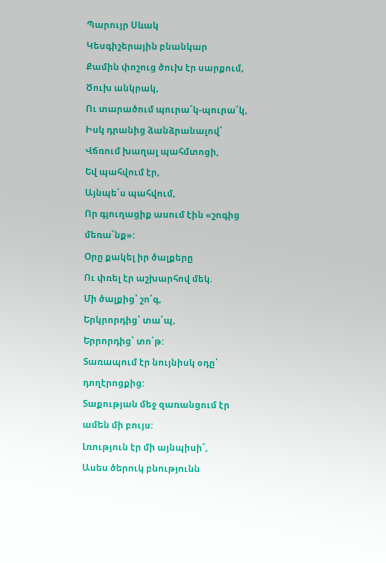Պարույր Սևակ
Կեսգիշերային բնանկար
Քամին փոշուց ծուխ էր սարքում,
Ծուխ անկրակ,
Ու տարածում պուրա՜կ-պուրա՜կ,
Իսկ դրանից ձանձրանալով՝
Վճռում խաղալ պահմտոցի,
Եվ պահվում էր,
Այնպե՛ս պահվում,
Որ գյուղացիք ասում էին «շոգից մեռա՜նք»:
Օրը քակել իր ծալքերը
Ու փռել էր աշխարհով մեկ.
Մի ծալքից՝ շո՛գ,
Երկրորդից՝ տա՛պ,
Երրորդից՝ տո՛թ:
Տառապում էր նույնիսկ օդը՝ դողէրոցքից:
Տաքության մեջ զառանցում էր ամեն մի բույս:
Լռություն էր մի այնպիսի՜,
Ասես ծերուկ բնությունն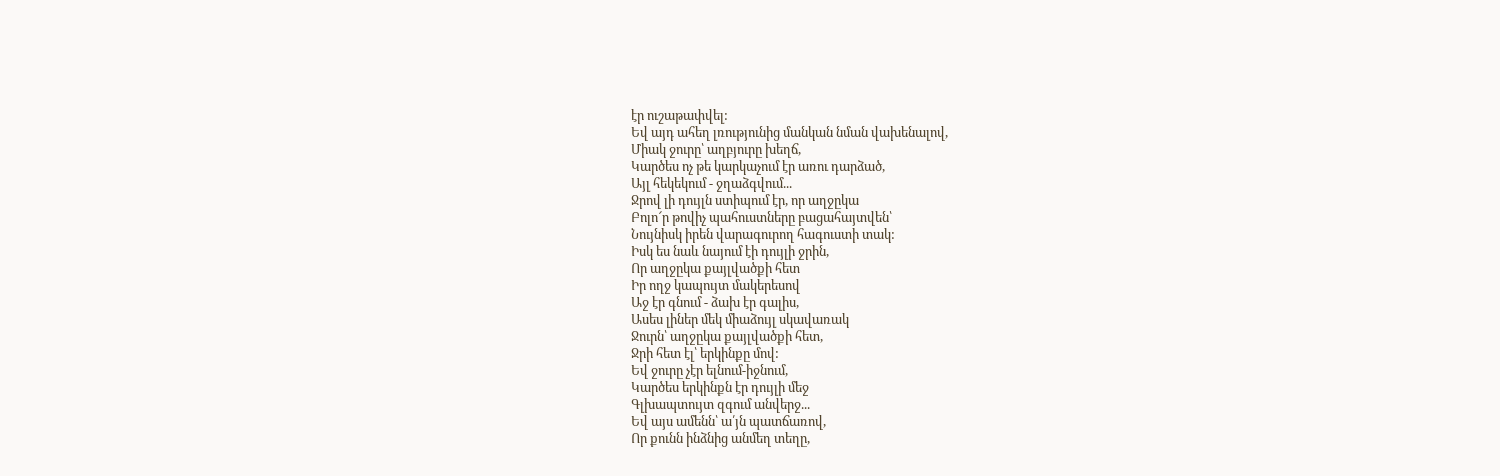էր ուշաթափվել:
Եվ այդ ահեղ լռությունից մանկան նման վախենալով,
Միակ ջուրը՝ աղբյուրը խեղճ,
Կարծես ոչ թե կարկաչում էր առու դարձած,
Այլ հեկեկում - ջղաձգվում...
Ջրով լի դույլն ստիպում էր, որ աղջըկա
Բոլո՜ր թովիչ պահուստները բացահայտվեն՝
Նույնիսկ իրեն վարագուրող հագուստի տակ:
Իսկ ես նաև նայում էի դույլի ջրին,
Որ աղջըկա քայլվածքի հետ
Իր ողջ կապույտ մակերեսով
Աջ էր գնում - ձախ էր գալիս,
Ասես լիներ մեկ միաձույլ սկավառակ
Ջուրն՝ աղջըկա քայլվածքի հետ,
Ջրի հետ էլ՝ երկինքը մով:
Եվ ջուրը չէր ելնում-իջնում,
Կարծես երկինքն էր դույլի մեջ
Գլխապտույտ զգում անվերջ...
Եվ այս ամենն՝ ա՛յն պատճառով,
Որ քունն ինձնից անմեղ տեղը,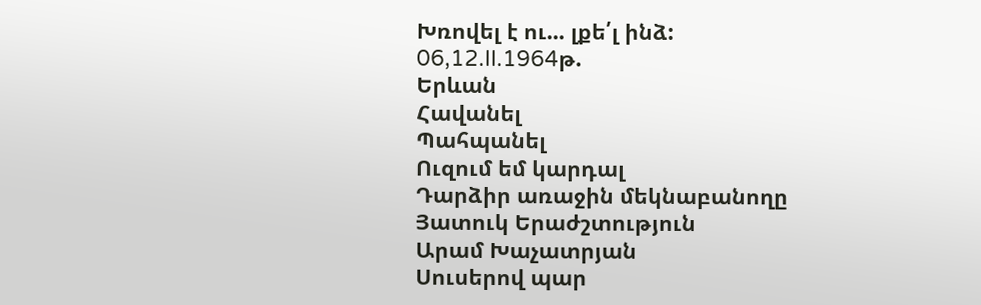Խռովել է ու... լքե՛լ ինձ:
06,12.II.1964թ.
Երևան
Հավանել
Պահպանել
Ուզում եմ կարդալ
Դարձիր առաջին մեկնաբանողը
Յատուկ Երաժշտություն
Արամ Խաչատրյան
Սուսերով պար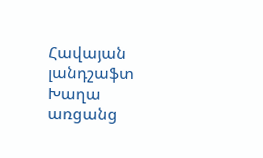Հավայան լանդշաֆտ
Խաղա առցանց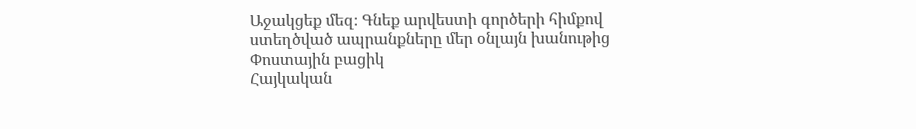Աջակցեք մեզ։ Գնեք արվեստի գործերի հիմքով ստեղծված ապրանքները մեր օնլայն խանութից
Փոստային բացիկ
Հայկական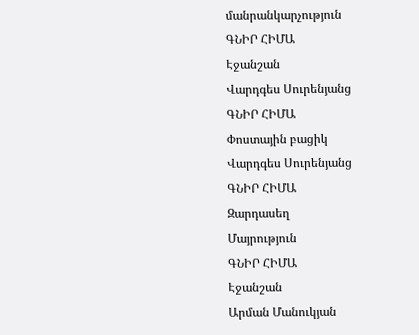մանրանկարչություն
ԳՆԻՐ ՀԻՄԱ
Էջանշան
Վարդգես Սուրենյանց
ԳՆԻՐ ՀԻՄԱ
Փոստային բացիկ
Վարդգես Սուրենյանց
ԳՆԻՐ ՀԻՄԱ
Զարդասեղ
Մայրություն
ԳՆԻՐ ՀԻՄԱ
Էջանշան
Արման Մանուկյան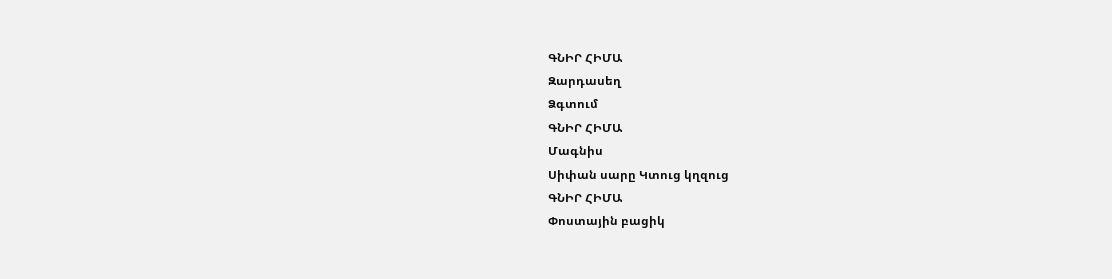ԳՆԻՐ ՀԻՄԱ
Զարդասեղ
Ձգտում
ԳՆԻՐ ՀԻՄԱ
Մագնիս
Սիփան սարը Կտուց կղզուց
ԳՆԻՐ ՀԻՄԱ
Փոստային բացիկ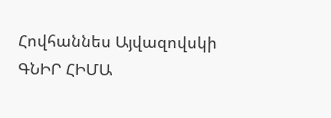Հովհաննես Այվազովսկի
ԳՆԻՐ ՀԻՄԱ